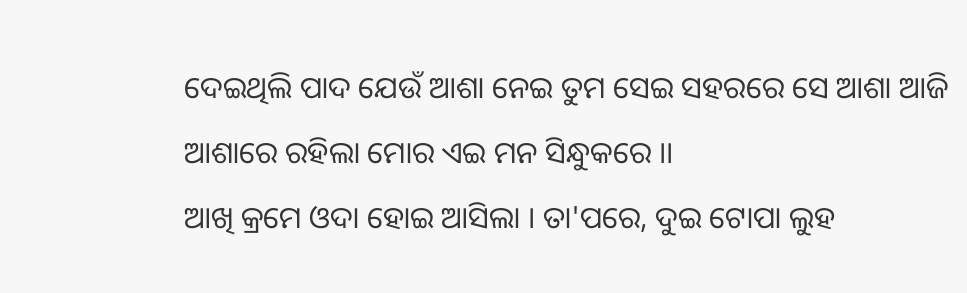ଦେଇଥିଲି ପାଦ ଯେଉଁ ଆଶା ନେଇ ତୁମ ସେଇ ସହରରେ ସେ ଆଶା ଆଜି ଆଶାରେ ରହିଲା ମୋର ଏଇ ମନ ସିନ୍ଧୁକରେ ।।
ଆଖି କ୍ରମେ ଓଦା ହୋଇ ଆସିଲା । ତା'ପରେ, ଦୁଇ ଟୋପା ଲୁହ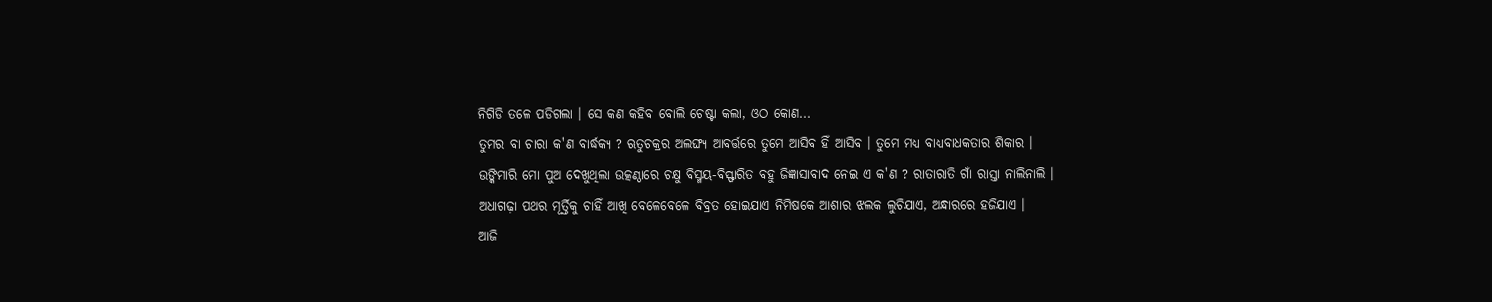ନିଗିଡି ତଳେ ପଡିଗଲା । ସେ କଣ କହିବ ବୋଲି ଚେଷ୍ଟା କଲା, ଓଠ କୋଣ...
ତୁମର ବା ଚାରା କ'ଣ ବାର୍ଦ୍ଧକ୍ୟ ? ଋତୁଚକ୍ରର ଅଲଙ୍ଘ୍ୟ ଆବର୍ତ୍ତରେ ତୁମେ ଆସିବ ହିଁ ଆସିବ । ତୁମେ ମଧ୍ୟ ବାଧ୍ୟବାଧକତାର ଶିକାର ।
ଉଙ୍କିମାରି ମୋ ପୁଅ ଦେଖୁଥିଲା ଉତ୍କଣ୍ଠାରେ ଚକ୍ଷୁ ବିସ୍ମୟ-ବିସ୍ଫାରିତ ବହୁ ଜିଜ୍ଞାସାବାଦ ନେଇ ଏ କ'ଣ ? ରାତାରାତି ଗାଁ ରାସ୍ତା ନାଲିନାଲି ।
ଅଧାଗଢ଼ା ପଥର ମୂର୍ତ୍ତିକୁ ଚାହିଁ ଆଖି ବେଳେବେଳେ ବିବ୍ରତ ହୋଇଯାଏ ନିମିଷକେ ଆଶାର ଝଲକ ଲୁଚିଯାଏ, ଅନ୍ଧାରରେ ହଜିଯାଏ ।
ଆଜି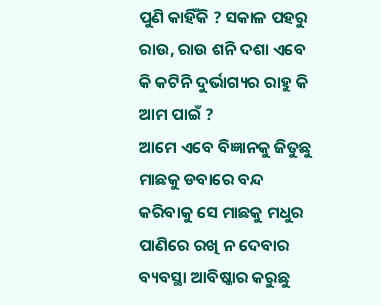ପୁଣି କାହିଁକି ? ସକାଳ ପହରୁ ରାଉ, ରାଉ ଶନି ଦଶା ଏବେ କି କଟିନି ଦୁର୍ଭାଗ୍ୟର ରାହୁ କି ଆମ ପାଇଁ ?
ଆମେ ଏବେ ବିଜ୍ଞାନକୁ ଜିତୁଛୁ ମାଛକୁ ଡବାରେ ବନ୍ଦ କରିବାକୁ ସେ ମାଛକୁ ମଧୁର ପାଣିରେ ରଖି ନ ଦେବାର ବ୍ୟବସ୍ଥା ଆବିଷ୍କାର କରୁଛୁ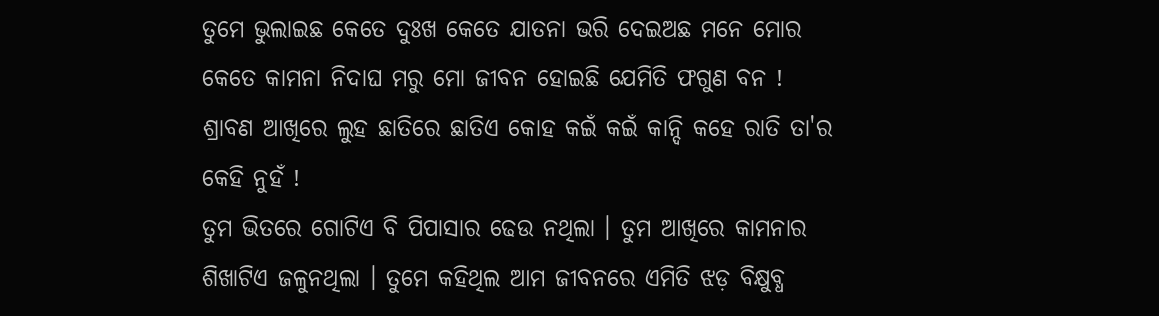ତୁମେ ଭୁଲାଇଛ କେତେ ଦୁଃଖ କେତେ ଯାତନା ଭରି ଦେଇଅଛ ମନେ ମୋର କେତେ କାମନା ନିଦାଘ ମରୁ ମୋ ଜୀବନ ହୋଇଛି ଯେମିତି ଫଗୁଣ ବନ !
ଶ୍ରାବଣ ଆଖିରେ ଲୁହ ଛାତିରେ ଛାତିଏ କୋହ କଇଁ କଇଁ କାନ୍ଦି କହେ ରାତି ତା'ର କେହି ନୁହଁ !
ତୁମ ଭିତରେ ଗୋଟିଏ ବି ପିପାସାର ଢେଉ ନଥିଲା । ତୁମ ଆଖିରେ କାମନାର ଶିଖାଟିଏ ଜଳୁନଥିଲା । ତୁମେ କହିଥିଲ ଆମ ଜୀବନରେ ଏମିତି ଝଡ଼ ବିକ୍ଷୁବ୍ଧ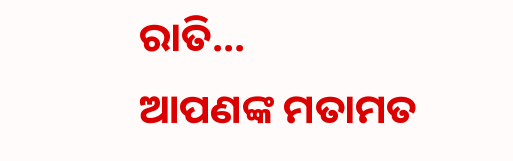ରାତି...
ଆପଣଙ୍କ ମତାମତ